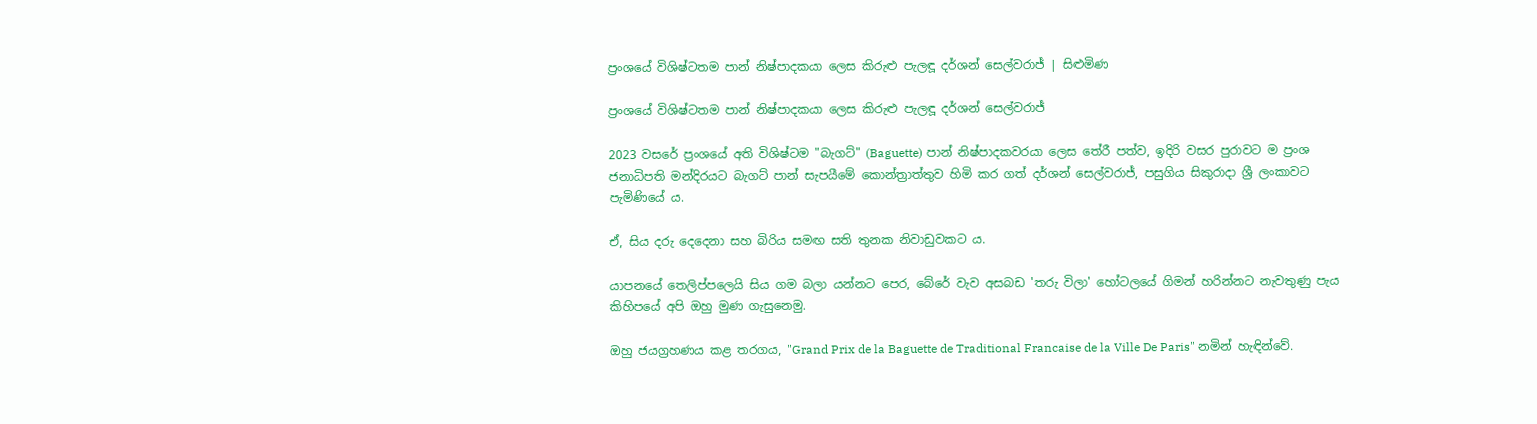ප්‍රංශයේ විශිෂ්ටතම පාන් නිෂ්පාදකයා ලෙස කිරුළු පැලඳූ දර්ශන් සෙල්වරාජ් | සිළුමිණ

ප්‍රංශයේ විශිෂ්ටතම පාන් නිෂ්පාදකයා ලෙස කිරුළු පැලඳූ දර්ශන් සෙල්වරාජ්

2023 වසරේ ප්‍රංශයේ අති විශිෂ්ටම "බැගට්" (Baguette) පාන් නිෂ්පාදකවරයා ලෙස තේරී පත්ව, ඉදිරි වසර පුරාවට ම ප්‍රංශ ජනාධිපති මන්දිරයට බැගට් පාන් සැපයීමේ කොන්ත්‍රාත්තුව හිමි කර ගත් දර්ශන් සෙල්වරාජ්, පසුගිය සිකුරාදා ශ්‍රී ලංකාවට පැමිණියේ ය.

ඒ, සිය දරු දෙදෙනා සහ බිරිය සමඟ සති තුනක නිවාඩුවකට ය.

යාපනයේ තෙලිප්පලෙයි සිය ගම බලා යන්නට පෙර, බේරේ වැව අසබඩ 'තරු විලා' හෝටලයේ ගිමන් හරින්නට නැවතුණු පැය කිහිපයේ අපි ඔහු මුණ ගැසුනෙමු.

ඔහු ජයග්‍රහණය කළ තරගය, "Grand Prix de la Baguette de Traditional Francaise de la Ville De Paris" නමින් හැඳින්වේ.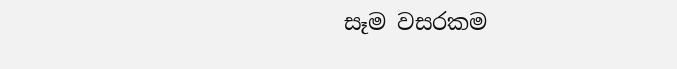සෑම වසරකම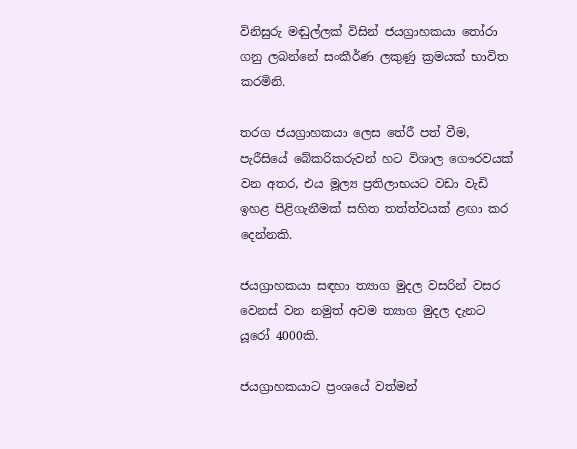විනිසුරු මඬුල්ලක් විසින් ජයග්‍රාහකයා තෝරා ගනු ලබන්නේ සංකීර්ණ ලකුණු ක්‍රමයක් භාවිත කරමිනි.

තරග ජයග්‍රාහකයා ලෙස තේරී පත් වීම, පැරීසියේ බේකරිකරුවන් හට විශාල ගෞරවයක් වන අතර, එය මූල්‍ය ප්‍රතිලාභයට වඩා වැඩි ඉහළ පිළිගැනීමක් සහිත තත්ත්වයක් ළඟා කර දෙන්නකි.

ජයග්‍රාහකයා සඳහා ත්‍යාග මුදල වසරින් වසර වෙනස් වන නමුත් අවම ත්‍යාග මුදල දැනට යූරෝ 4000කි.

ජයග්‍රාහකයාට ප්‍රංශයේ වත්මන්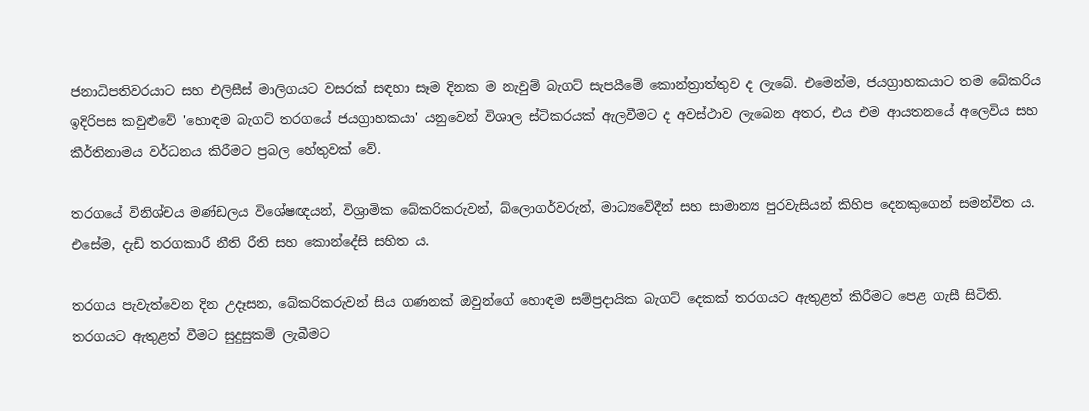ජනාධිපතිවරයාට සහ එලිසීස් මාලිගයට වසරක් සඳහා සෑම දිනක ම නැවුම් බැගට් සැපයීමේ කොන්ත්‍රාත්තුව ද ලැබේ. එමෙන්ම, ජයග්‍රාහකයාට තම බේකරිය ඉදිරිපස කවුළුවේ 'හොඳම බැගට් තරගයේ ජයග්‍රාහකයා' යනුවෙන් විශාල ස්ටිකරයක් ඇලවීමට ද අවස්ථාව ලැබෙන අතර, එය එම ආයතනයේ අලෙවිය සහ කීර්තිනාමය වර්ධනය කිරීමට ප්‍රබල හේතුවක් වේ.

තරගයේ විනිශ්චය මණ්ඩලය විශේෂඥයන්, විශ්‍රාමික බේකරිකරුවන්, බ්ලොගර්වරුන්, මාධ්‍යවේදීන් සහ සාමාන්‍ය පුරවැසියන් කිහිප දෙනකුගෙන් සමන්විත ය. එසේම, දැඩි තරගකාරී නීති රීති සහ කොන්දේසි සහිත ය.

තරගය පැවැත්වෙන දින උදෑසන, බේකරිකරුවන් සිය ගණනක් ඔවුන්ගේ හොඳම සම්ප්‍රදායික බැගට් දෙකක් තරගයට ඇතුළත් කිරීමට පෙළ ගැසී සිටිති. තරගයට ඇතුළත් වීමට සුදුසුකම් ලැබීමට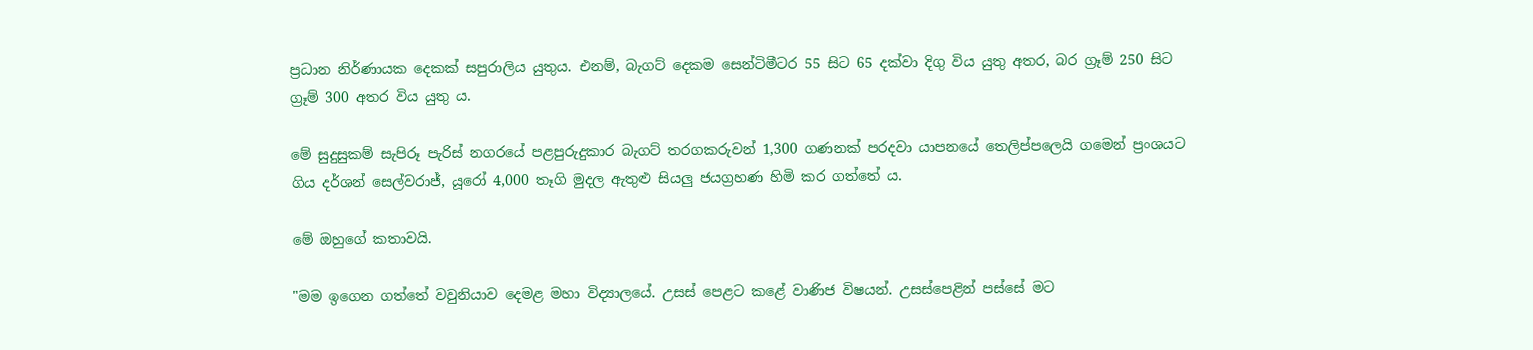ප්‍රධාන නිර්ණායක දෙකක් සපුරාලිය යුතුය. එනම්, බැගට් දෙකම සෙන්ටිමීටර 55 සිට 65 දක්වා දිගු විය යුතු අතර, බර ග්‍රෑම් 250 සිට ග්‍රෑම් 300 අතර විය යුතු ය.

මේ සුදුසුකම් සැපිරූ පැරිස් නගරයේ පළපුරුදුකාර බැගට් තරගකරුවන් 1,300 ගණනක් පරදවා යාපනයේ තෙලිප්පලෙයි ගමෙන් ප්‍රංශයට ගිය දර්ශන් සෙල්වරාජ්, යූරෝ 4,000 තෑගි මුදල ඇතුළු සියලු ජයග්‍රහණ හිමි කර ගත්තේ ය.

මේ ඔහුගේ කතාවයි.

"මම ඉගෙන ගත්තේ වවුනියාව දෙමළ මහා විද්‍යාලයේ. උසස් පෙළට කළේ වාණිජ විෂයන්. උසස්පෙළින් පස්සේ මට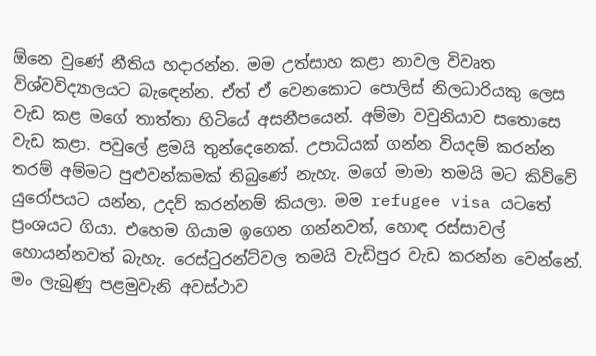ඕනෙ වුණේ නීතිය හදාරන්න. මම උත්සාහ කළා නාවල විවෘත විශ්වවිද්‍යාලයට බැඳෙන්න. ඒත් ඒ වෙනකොට පොලිස් නිලධාරියකු ලෙස වැඩ කළ මගේ තාත්තා හිටියේ අසනීපයෙන්. අම්මා වවුනියාව සතොසෙ වැඩ කළා. පවුලේ ළමයි තුන්දෙනෙක්. උපාධියක් ගන්න වියදම් කරන්න තරම් අම්මට පුළුවන්කමක් තිබුණේ නැහැ. මගේ මාමා තමයි මට කිව්වේ යුරෝපයට යන්න, උදව් කරන්නම් කියලා. මම refugee visa යටතේ ප්‍රංශයට ගියා. එහෙම ගියාම ඉගෙන ගන්නවත්, හොඳ රස්සාවල් හොයන්නවත් බැහැ. රෙස්ටුරන්ට්වල තමයි වැඩිපුර වැඩ කරන්න වෙන්නේ. මං ලැබුණු පළමුවැනි අවස්ථාව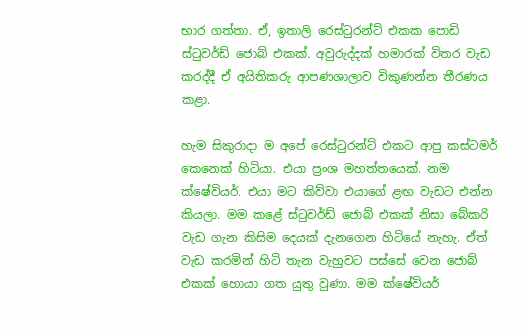භාර ගත්තා. ඒ, ඉතාලි රෙස්ටුරන්ට් එකක පොඩි ස්ටුවර්ඩ් ජොබ් එකක්. අවුරුද්දක් හමාරක් විතර වැඩ කරද්දී ඒ අයිතිකරු ආපණශාලාව විකුණන්න තීරණය කළා.

හැම සිකුරාදා ම අපේ රෙස්ටුරන්ට් එකට ආපු කස්ටමර් කෙනෙක් හිටියා. එයා ප්‍රංශ මහත්තයෙක්. නම ක්ෂේවියර්. එයා මට කිව්වා එයාගේ ළඟ වැඩට එන්න කියලා. මම කළේ ස්ටුවර්ඩ් ජොබ් එකක් නිසා බේකරි වැඩ ගැන කිසිම දෙයක් දැනගෙන හිටියේ නැහැ. ඒත් වැඩ කරමින් හිටි තැන වැහුවට පස්සේ වෙන ජොබ් එකක් හොයා ගත යුතු වුණා. මම ක්ෂේවියර්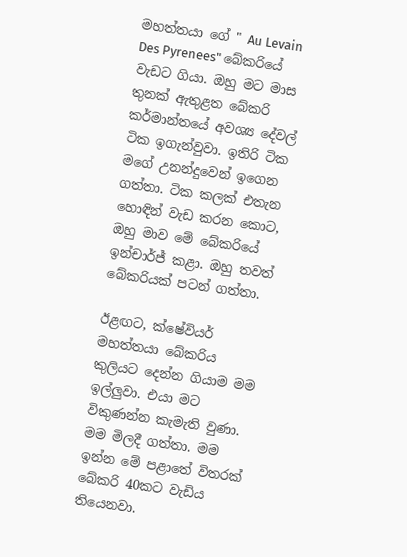මහත්තයා ගේ " Au Levain Des Pyrenees" බේකරියේ වැඩට ගියා. ඔහු මට මාස තුනක් ඇතුළත බේකරි කර්මාන්තයේ අවශ්‍ය දේවල් ටික ඉගැන්වුවා. ඉතිරි ටික මගේ උනන්දුවෙන් ඉගෙන ගත්තා. ටික කලක් එතැන හොඳින් වැඩ කරන කොට, ඔහු මාව මේ බේකරියේ ඉන්චාර්ජ් කළා. ඔහු තවත් බේකරියක් පටන් ගත්තා.

ඊළඟට, ක්ෂේවියර් මහත්තයා බේකරිය කුලියට දෙන්න ගියාම මම ඉල්ලුවා. එයා මට විකුණන්න කැමැති වුණා. මම මිලදී ගත්තා. මම ඉන්න මේ පළාතේ විතරක් බේකරි 40කට වැඩිය තියෙනවා.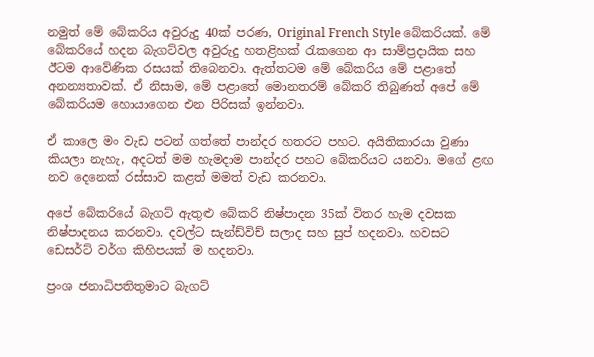නමුත් මේ බේකරිය අවුරුදු 40ක් පරණ, Original French Style බේකරියක්. මේ බේකරියේ හදන බැගට්වල අවුරුදු හතළිහක් රැකගෙන ආ සාම්ප්‍රදායික සහ ඊටම ආවේණික රසයක් තිබෙනවා. ඇත්තටම මේ බේකරිය මේ පළාතේ අනන්‍යතාවක්. ඒ නිසාම, මේ පළාතේ මොනතරම් බේකරි තිබුණත් අපේ මේ බේකරියම හොයාගෙන එන පිරිසක් ඉන්නවා.

ඒ කාලෙ මං වැඩ පටන් ගත්තේ පාන්දර හතරට පහට. අයිතිකාරයා වුණා කියලා නැහැ, අදටත් මම හැමදාම පාන්දර පහට බේකරියට යනවා. මගේ ළඟ නව දෙනෙක් රස්සාව කළත් මමත් වැඩ කරනවා.

අපේ බේකරියේ බැගට් ඇතුළු බේකරි නිෂ්පාදන 35ක් විතර හැම දවසක නිෂ්පාදනය කරනවා. දවල්ට සැන්ඩ්විච් සලාද සහ සුප් හදනවා. හවසට ඩෙසර්ට් වර්ග කිහිපයක් ම හදනවා.

ප්‍රංශ ජනාධිපතිතුමාට බැගට්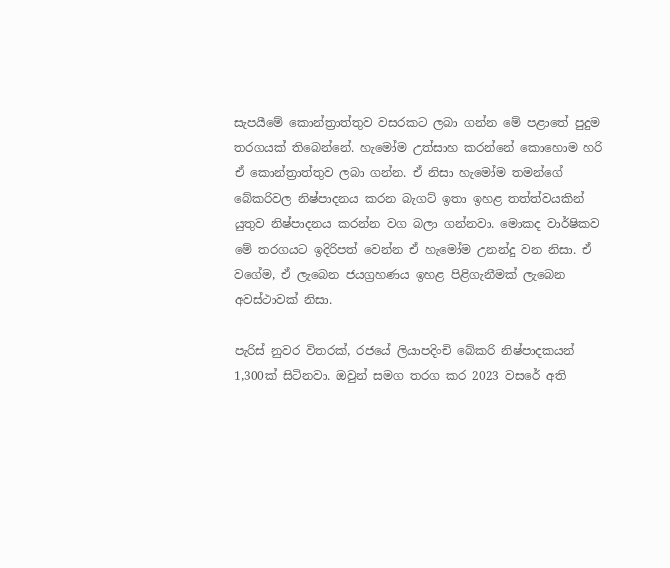සැපයීමේ කොන්ත්‍රාත්තුව වසරකට ලබා ගන්න මේ පළාතේ පුදුම තරගයක් තිබෙන්නේ. හැමෝම උත්සාහ කරන්නේ කොහොම හරි ඒ කොන්ත්‍රාත්තුව ලබා ගන්න. ඒ නිසා හැමෝම තමන්ගේ බේකරිවල නිෂ්පාදනය කරන බැගට් ඉතා ඉහළ තත්ත්වයකින් යුතුව නිෂ්පාදනය කරන්න වග බලා ගන්නවා. මොකද වාර්ෂිකව මේ තරගයට ඉදිරිපත් වෙන්න ඒ හැමෝම උනන්දු වන නිසා. ඒ වගේම, ඒ ලැබෙන ජයග්‍රහණය ඉහළ පිළිගැනීමක් ලැබෙන අවස්ථාවක් නිසා.

පැරිස් නුවර විතරක්, රජයේ ලියාපදිංචි බේකරි නිෂ්පාදකයන් 1,300ක් සිටිනවා. ඔවුන් සමග තරග කර 2023 වසරේ අති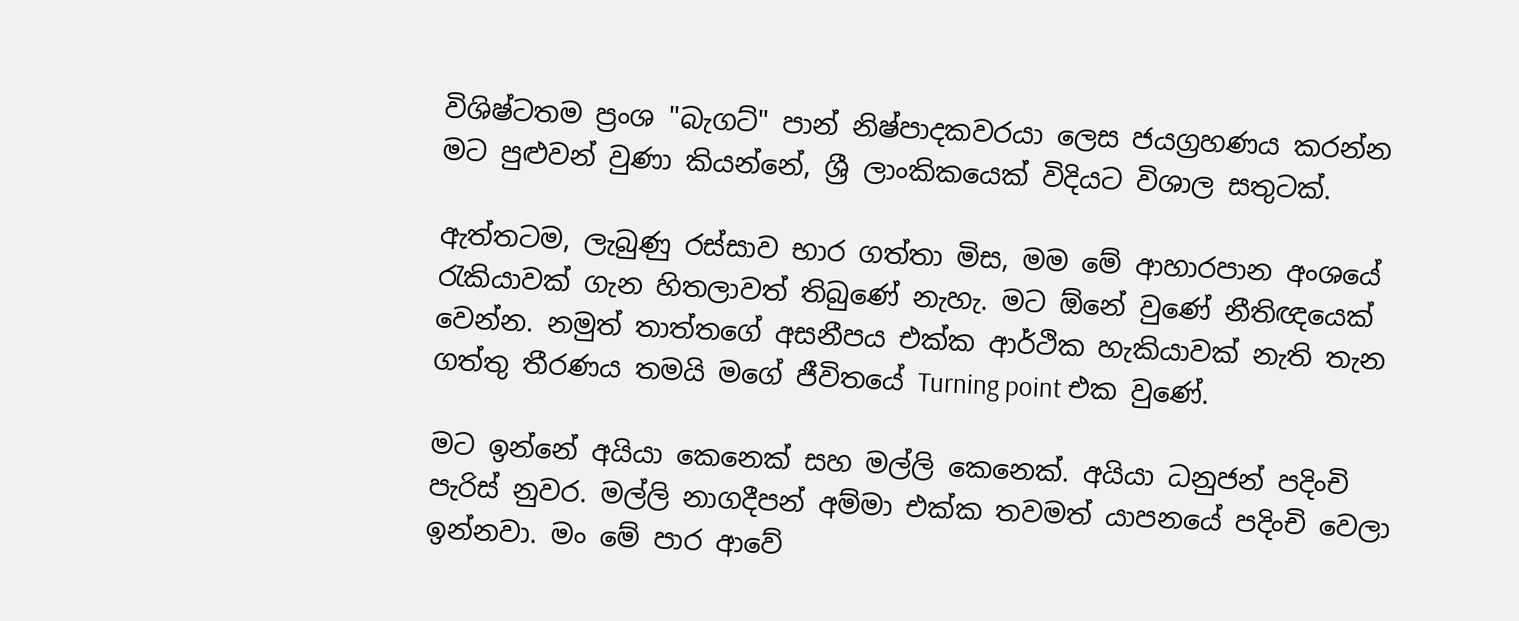විශිෂ්ටතම ප්‍රංශ "බැගට්" පාන් නිෂ්පාදකවරයා ලෙස ජයග්‍රහණය කරන්න මට පුළුවන් වුණා කියන්නේ, ශ්‍රී ලාංකිකයෙක් විදියට විශාල සතුටක්.

ඇත්තටම, ලැබුණු රස්සාව භාර ගත්තා මිස, මම මේ ආහාරපාන අංශයේ රැකියාවක් ගැන හිතලාවත් තිබුණේ නැහැ. මට ඕනේ වුණේ නීතිඥයෙක් වෙන්න. නමුත් තාත්තගේ අසනීපය එක්ක ආර්ථික හැකියාවක් නැති තැන ගත්තු තීරණය තමයි මගේ ජීවිතයේ Turning point එක වුණේ.

මට ඉන්නේ අයියා කෙනෙක් සහ මල්ලි කෙනෙක්. අයියා ධනුජන් පදිංචි පැරිස් නුවර. මල්ලි නාගදීපන් අම්මා එක්ක තවමත් යාපනයේ පදිංචි වෙලා ඉන්නවා. මං මේ පාර ආවේ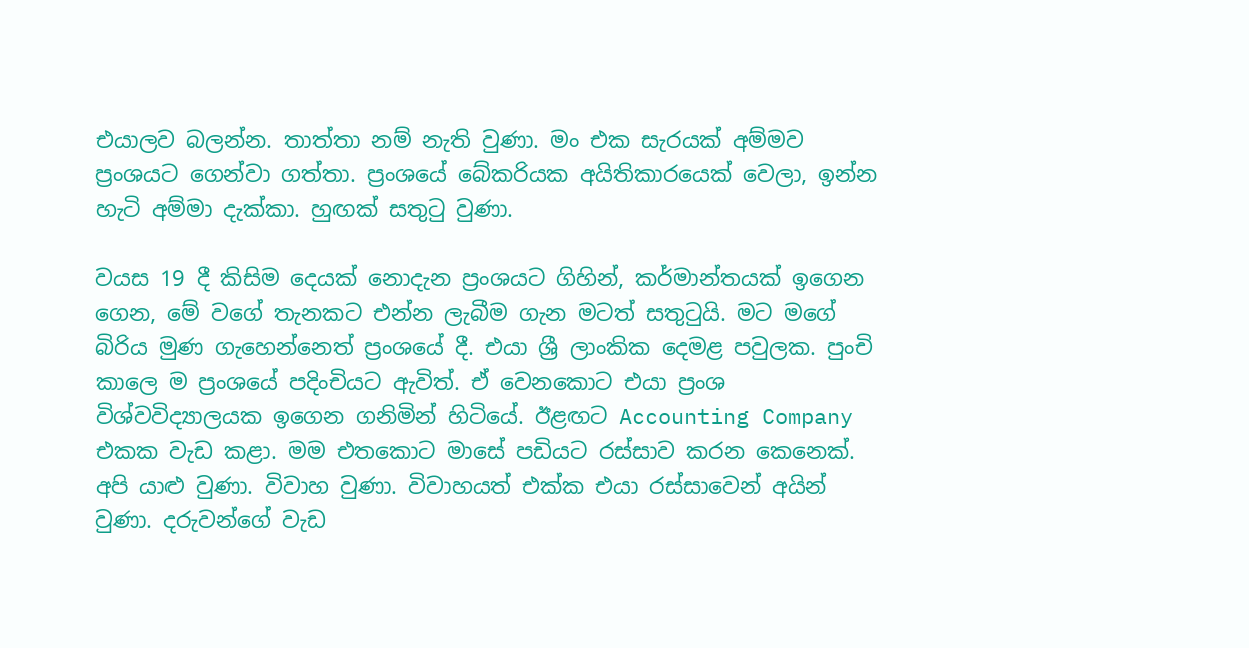එයාලව බලන්න. තාත්තා නම් නැති වුණා. මං එක සැරයක් අම්මව ප්‍රංශයට ගෙන්වා ගත්තා. ප්‍රංශයේ බේකරියක අයිතිකාරයෙක් වෙලා, ඉන්න හැටි අම්මා දැක්කා. හුඟක් සතුටු වුණා.

වයස 19 දී කිසිම දෙයක් නොදැන ප්‍රංශයට ගිහින්, කර්මාන්තයක් ඉගෙන ගෙන, මේ වගේ තැනකට එන්න ලැබීම ගැන මටත් සතුටුයි. මට මගේ බිරිය මුණ ගැහෙන්නෙත් ප්‍රංශයේ දී. එයා ශ්‍රී ලාංකික දෙමළ පවුලක. පුංචි කාලෙ ම ප්‍රංශයේ පදිංචියට ඇවිත්. ඒ වෙනකොට එයා ප්‍රංශ විශ්වවිද්‍යාලයක ඉගෙන ගනිමින් හිටියේ. ඊළඟට Accounting Company එකක වැඩ කළා. මම එතකොට මාසේ පඩියට රස්සාව කරන කෙනෙක්. අපි යාළු වුණා. විවාහ වුණා. විවාහයත් එක්ක එයා රස්සාවෙන් අයින් වුණා. දරුවන්ගේ වැඩ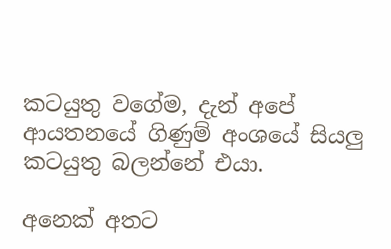කටයුතු වගේම, දැන් අපේ ආයතනයේ ගිණුම් අංශයේ සියලු කටයුතු බලන්නේ එයා.

අනෙක් අතට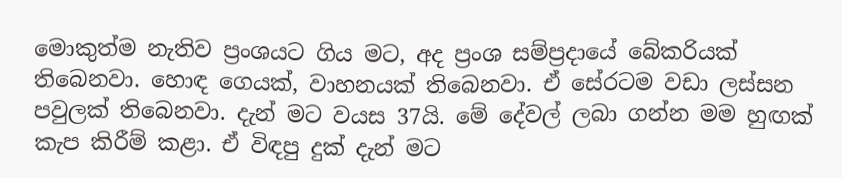මොකුත්ම නැතිව ප්‍රංශයට ගිය මට, අද ප්‍රංශ සම්ප්‍රදායේ බේකරියක් තිබෙනවා. හොඳ ගෙයක්, වාහනයක් තිබෙනවා. ඒ සේරටම වඩා ලස්සන පවුලක් තිබෙනවා. දැන් මට වයස 37යි. මේ දේවල් ලබා ගන්න මම හුඟක් කැප කිරීම් කළා. ඒ විඳපු දුක් දැන් මට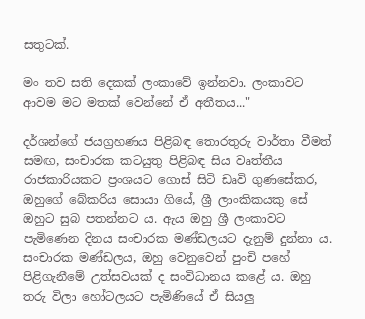සතුටක්.

මං තව සති දෙකක් ලංකාවේ ඉන්නවා. ලංකාවට ආවම මට මතක් වෙන්නේ ඒ අතීතය..."

දර්ශන්ගේ ජයග්‍රහණය පිළිබඳ තොරතුරු වාර්තා වීමත් සමඟ, සංචාරක කටයුතු පිළිබඳ සිය වෘත්තීය රාජකාරියකට ප්‍රංශයට ගොස් සිටි ඩෘවි ගුණසේකර, ඔහුගේ බේකරිය සොයා ගියේ, ශ්‍රී ලාංකිකයකු සේ ඔහුට සුබ පතන්නට ය. ඇය ඔහු ශ්‍රී ලංකාවට පැමිණෙන දිනය සංචාරක මණ්ඩලයට දැනුම් දුන්නා ය. සංචාරක මණ්ඩලය, ඔහු වෙනුවෙන් පුංචි පහේ පිළිගැනීමේ උත්සවයක් ද සංවිධානය කළේ ය. ඔහු තරු විලා හෝටලයට පැමිණියේ ඒ සියලු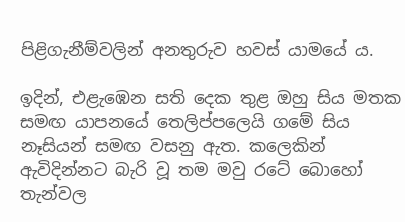පිළිගැනීම්වලින් අනතුරුව හවස් යාමයේ ය.

ඉදින්, එළැඹෙන සති දෙක තුළ ඔහු සිය මතක සමඟ යාපනයේ තෙලිප්පලෙයි ගමේ සිය නෑසියන් සමඟ වසනු ඇත. කලෙකින් ඇවිදින්නට බැරි වූ තම මවු රටේ බොහෝ තැන්වල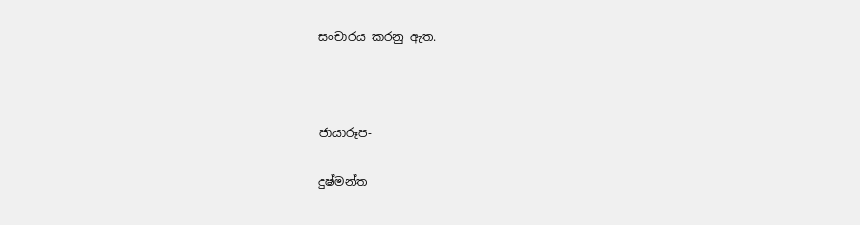සංචාරය කරනු ඇත.



ජායාරූප-

දුෂ්මන්ත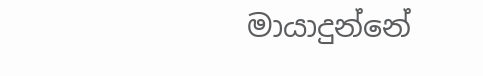මායාදුන්නේ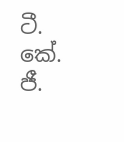ටී. කේ. ජී.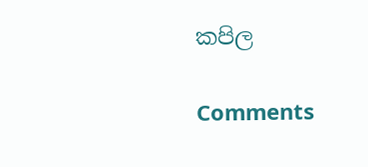කපිල

Comments